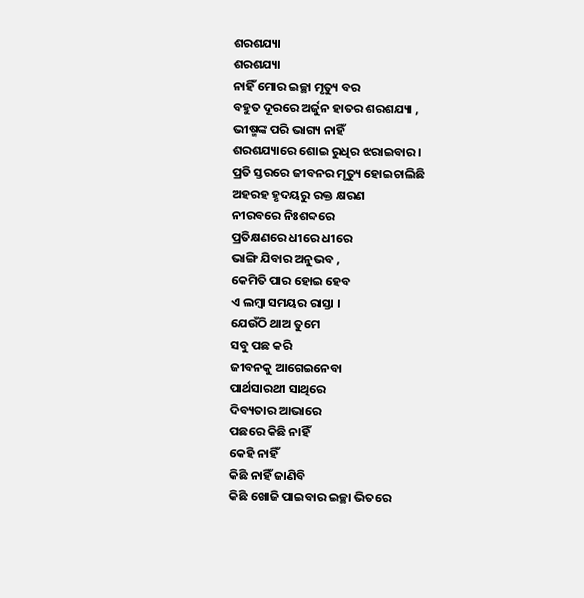ଶରଶଯ୍ୟା
ଶରଶଯ୍ୟା
ନାହିଁ ମୋର ଇଚ୍ଛା ମୃତ୍ୟୁ ବର
ବହୁତ ଦୂରରେ ଅର୍ଜୁନ ହାତର ଶରଶଯ୍ୟା ,
ଭୀଷ୍ମଙ୍କ ପରି ଭାଗ୍ୟ ନାହିଁ
ଶରଶଯ୍ୟାରେ ଶୋଇ ରୁଧିର ଝରାଇବାର ।
ପ୍ରତି ସ୍ତରରେ ଜୀବନର ମୃତ୍ୟୁ ହୋଇଚାଲିଛି
ଅହରହ ହୃଦୟରୁ ରକ୍ତ କ୍ଷରଣ
ନୀରବରେ ନିଃଶବ୍ଦରେ
ପ୍ରତିକ୍ଷଣରେ ଧୀରେ ଧୀରେ
ଭାଙ୍ଗି ଯିବାର ଅନୁଭବ ,
କେମିତି ପାର ହୋଇ ହେବ
ଏ ଲମ୍ବା ସମୟର ରାସ୍ତା ।
ଯେଉଁଠି ଥାଅ ତୁମେ
ସବୁ ପଛ କରି
ଜୀବନକୁ ଆଗେଇନେବା
ପାର୍ଥସାରଥୀ ସାଥିରେ
ଦିବ୍ୟତାର ଆଭାରେ
ପଛରେ କିଛି ନାହିଁ
କେହି ନାହିଁ
କିଛି ନାହିଁ ଜାଣିବି
କିଛି ଖୋଜି ପାଇବାର ଇଚ୍ଛା ଭିତରେ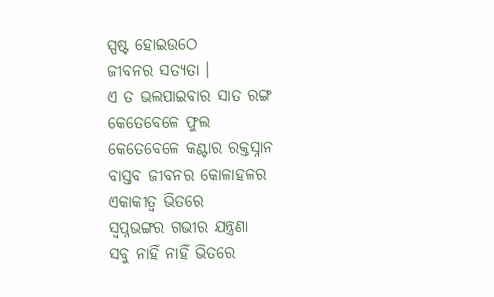ସ୍ପଷ୍ଟ ହୋଇଉଠେ
ଜୀବନର ସତ୍ୟତା ।
ଏ ତ ଭଲପାଇବାର ସାତ ରଙ୍ଗ
କେତେବେଳେ ଫୁଲ
କେତେବେଳେ କଣ୍ଟାର ରକ୍ତସ୍ନାନ
ବାସ୍ତବ ଜୀବନର କୋଳାହଳର
ଏକାକୀତ୍ବ ଭିତରେ
ସ୍ୱପ୍ନଭଙ୍ଗର ଗଭୀର ଯନ୍ତ୍ରଣା
ସବୁ ନାହିଁ ନାହିଁ ଭିତରେ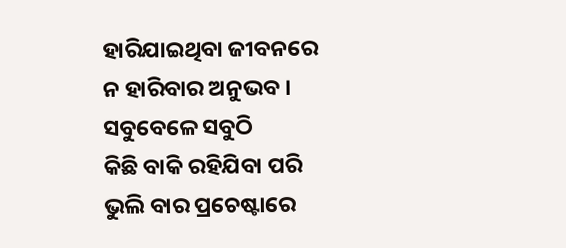ହାରିଯାଇଥିବା ଜୀବନରେ
ନ ହାରିବାର ଅନୁଭବ ।
ସବୁବେଳେ ସବୁଠି
କିଛି ବାକି ରହିଯିବା ପରି
ଭୁଲି ବାର ପ୍ରଚେଷ୍ଟାରେ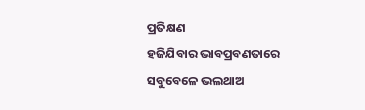ପ୍ରତିକ୍ଷଣ
ହଜିଯିବାର ଭାବପ୍ରବଣତାରେ
ସବୁବେଳେ ଭଲଥାଅ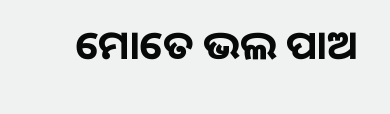ମୋତେ ଭଲ ପାଅ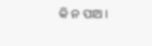କି ନ ପାଅ ।